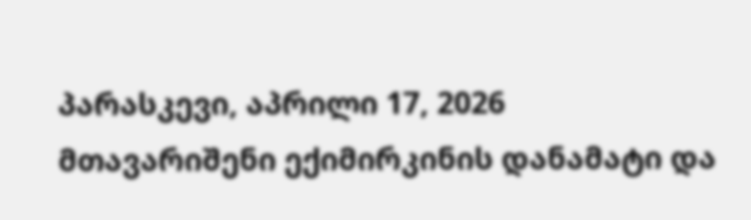პარასკევი, აპრილი 17, 2026
მთავარიშენი ექიმირკინის დანამატი და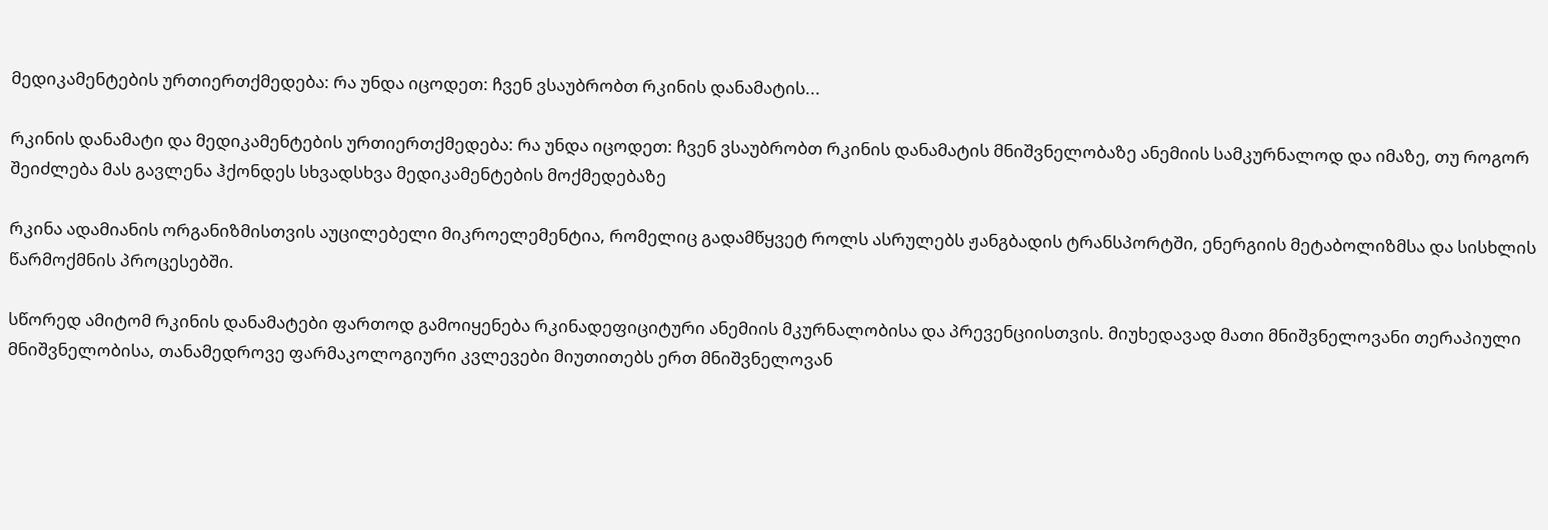მედიკამენტების ურთიერთქმედება: რა უნდა იცოდეთ: ჩვენ ვსაუბრობთ რკინის დანამატის...

რკინის დანამატი და მედიკამენტების ურთიერთქმედება: რა უნდა იცოდეთ: ჩვენ ვსაუბრობთ რკინის დანამატის მნიშვნელობაზე ანემიის სამკურნალოდ და იმაზე, თუ როგორ შეიძლება მას გავლენა ჰქონდეს სხვადსხვა მედიკამენტების მოქმედებაზე

რკინა ადამიანის ორგანიზმისთვის აუცილებელი მიკროელემენტია, რომელიც გადამწყვეტ როლს ასრულებს ჟანგბადის ტრანსპორტში, ენერგიის მეტაბოლიზმსა და სისხლის წარმოქმნის პროცესებში.

სწორედ ამიტომ რკინის დანამატები ფართოდ გამოიყენება რკინადეფიციტური ანემიის მკურნალობისა და პრევენციისთვის. მიუხედავად მათი მნიშვნელოვანი თერაპიული მნიშვნელობისა, თანამედროვე ფარმაკოლოგიური კვლევები მიუთითებს ერთ მნიშვნელოვან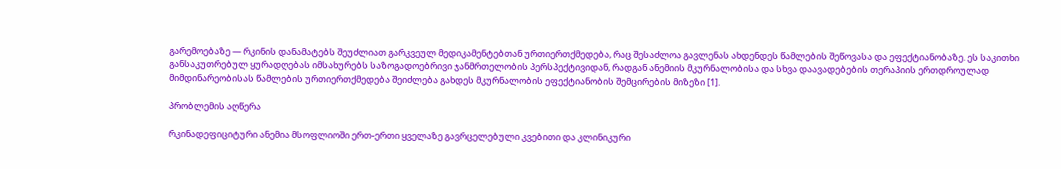გარემოებაზე — რკინის დანამატებს შეუძლიათ გარკვეულ მედიკამენტებთან ურთიერთქმედება, რაც შესაძლოა გავლენას ახდენდეს წამლების შეწოვასა და ეფექტიანობაზე. ეს საკითხი განსაკუთრებულ ყურადღებას იმსახურებს საზოგადოებრივი ჯანმრთელობის პერსპექტივიდან, რადგან ანემიის მკურნალობისა და სხვა დაავადებების თერაპიის ერთდროულად მიმდინარეობისას წამლების ურთიერთქმედება შეიძლება გახდეს მკურნალობის ეფექტიანობის შემცირების მიზეზი [1].

პრობლემის აღწერა

რკინადეფიციტური ანემია მსოფლიოში ერთ-ერთი ყველაზე გავრცელებული კვებითი და კლინიკური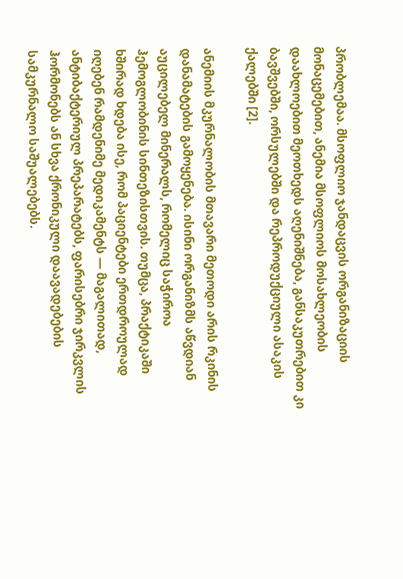პრობლემაა. მსოფლიო ჯანდაცვის ორგანიზაციის მონაცემებით, ანემია მსოფლიოს მოსახლეობის დაახლოებით მეოთხედს აღენიშნება, განსაკუთრებით კი ბავშვებში, ორსულებში და რეპროდუქციული ასაკის ქალებში [2].

ანემიის მკურნალობის მთავარი მეთოდი არის რკინის დანამატების გამოყენება. ისინი ორგანიზმს აწვდიან აუცილებელ მინერალს, რომელიც საჭიროა ჰემოგლობინის სინთეზისთვის. თუმცა, პრაქტიკაში ხშირად ხდება ისე, რომ პაციენტები ერთდროულად იღებენ რამდენიმე მედიკამენტს — მაგალითად, ანტიბაქტერიულ პრეპარატებს, ფარისებრი ჯირკვლის ჰორმონებს ან სხვა ქრონიკული დაავადებების სამკურნალო საშუალებებს.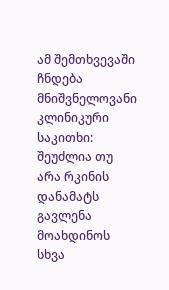ამ შემთხვევაში ჩნდება მნიშვნელოვანი კლინიკური საკითხი: შეუძლია თუ არა რკინის დანამატს გავლენა მოახდინოს სხვა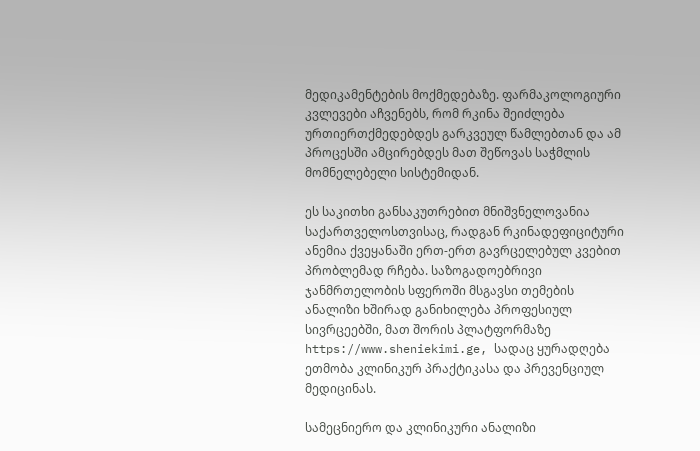მედიკამენტების მოქმედებაზე. ფარმაკოლოგიური კვლევები აჩვენებს, რომ რკინა შეიძლება ურთიერთქმედებდეს გარკვეულ წამლებთან და ამ პროცესში ამცირებდეს მათ შეწოვას საჭმლის მომნელებელი სისტემიდან.

ეს საკითხი განსაკუთრებით მნიშვნელოვანია საქართველოსთვისაც, რადგან რკინადეფიციტური ანემია ქვეყანაში ერთ-ერთ გავრცელებულ კვებით პრობლემად რჩება. საზოგადოებრივი ჯანმრთელობის სფეროში მსგავსი თემების ანალიზი ხშირად განიხილება პროფესიულ სივრცეებში, მათ შორის პლატფორმაზე https://www.sheniekimi.ge, სადაც ყურადღება ეთმობა კლინიკურ პრაქტიკასა და პრევენციულ მედიცინას.

სამეცნიერო და კლინიკური ანალიზი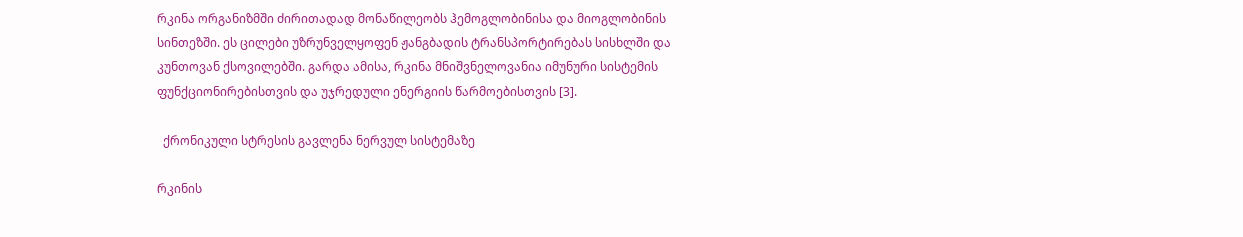რკინა ორგანიზმში ძირითადად მონაწილეობს ჰემოგლობინისა და მიოგლობინის სინთეზში. ეს ცილები უზრუნველყოფენ ჟანგბადის ტრანსპორტირებას სისხლში და კუნთოვან ქსოვილებში. გარდა ამისა, რკინა მნიშვნელოვანია იმუნური სისტემის ფუნქციონირებისთვის და უჯრედული ენერგიის წარმოებისთვის [3].

  ქრონიკული სტრესის გავლენა ნერვულ სისტემაზე

რკინის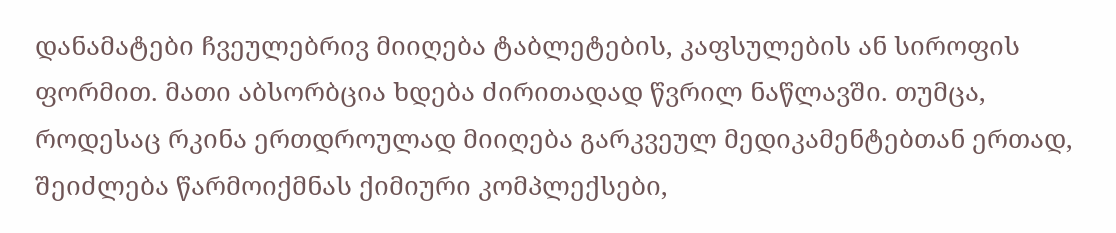დანამატები ჩვეულებრივ მიიღება ტაბლეტების, კაფსულების ან სიროფის ფორმით. მათი აბსორბცია ხდება ძირითადად წვრილ ნაწლავში. თუმცა, როდესაც რკინა ერთდროულად მიიღება გარკვეულ მედიკამენტებთან ერთად, შეიძლება წარმოიქმნას ქიმიური კომპლექსები,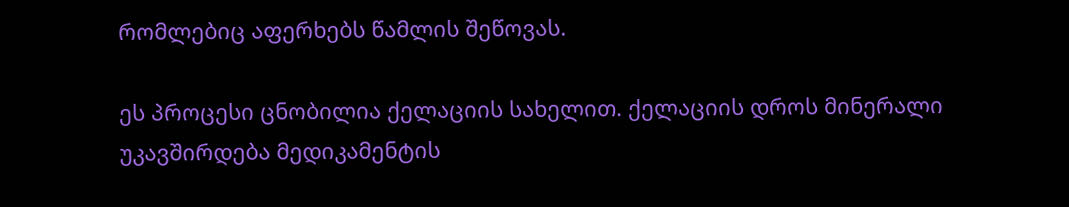რომლებიც აფერხებს წამლის შეწოვას.

ეს პროცესი ცნობილია ქელაციის სახელით. ქელაციის დროს მინერალი უკავშირდება მედიკამენტის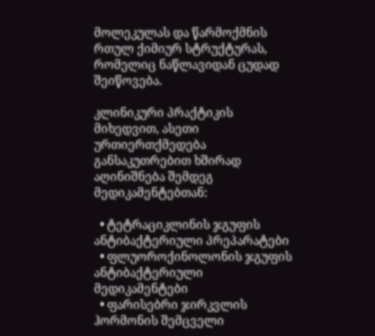მოლეკულას და წარმოქმნის რთულ ქიმიურ სტრუქტურას, რომელიც ნაწლავიდან ცუდად შეიწოვება.

კლინიკური პრაქტიკის მიხედვით, ასეთი ურთიერთქმედება განსაკუთრებით ხშირად აღინიშნება შემდეგ მედიკამენტებთან:

  • ტეტრაციკლინის ჯგუფის ანტიბაქტერიული პრეპარატები
  • ფლუოროქინოლონის ჯგუფის ანტიბაქტერიული მედიკამენტები
  • ფარისებრი ჯირკვლის ჰორმონის შემცველი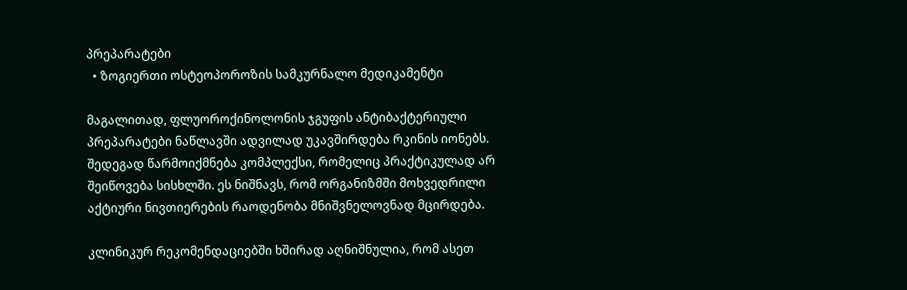პრეპარატები
  • ზოგიერთი ოსტეოპოროზის სამკურნალო მედიკამენტი

მაგალითად, ფლუოროქინოლონის ჯგუფის ანტიბაქტერიული პრეპარატები ნაწლავში ადვილად უკავშირდება რკინის იონებს. შედეგად წარმოიქმნება კომპლექსი, რომელიც პრაქტიკულად არ შეიწოვება სისხლში. ეს ნიშნავს, რომ ორგანიზმში მოხვედრილი აქტიური ნივთიერების რაოდენობა მნიშვნელოვნად მცირდება.

კლინიკურ რეკომენდაციებში ხშირად აღნიშნულია, რომ ასეთ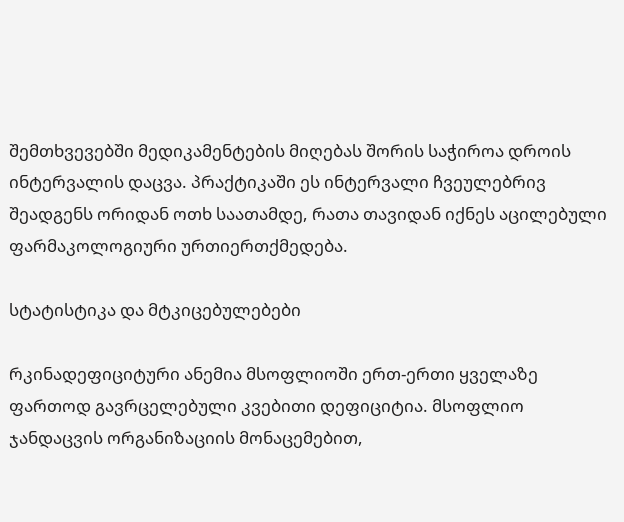შემთხვევებში მედიკამენტების მიღებას შორის საჭიროა დროის ინტერვალის დაცვა. პრაქტიკაში ეს ინტერვალი ჩვეულებრივ შეადგენს ორიდან ოთხ საათამდე, რათა თავიდან იქნეს აცილებული ფარმაკოლოგიური ურთიერთქმედება.

სტატისტიკა და მტკიცებულებები

რკინადეფიციტური ანემია მსოფლიოში ერთ-ერთი ყველაზე ფართოდ გავრცელებული კვებითი დეფიციტია. მსოფლიო ჯანდაცვის ორგანიზაციის მონაცემებით,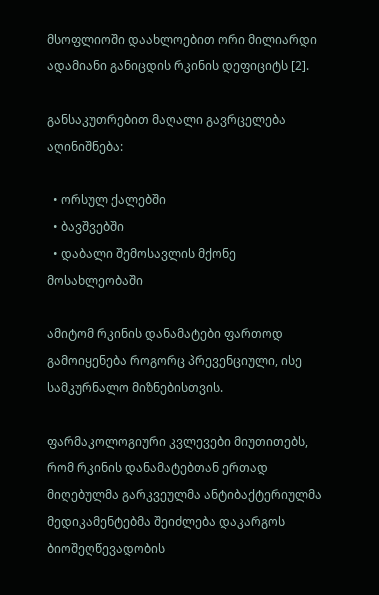მსოფლიოში დაახლოებით ორი მილიარდი ადამიანი განიცდის რკინის დეფიციტს [2].

განსაკუთრებით მაღალი გავრცელება აღინიშნება:

  • ორსულ ქალებში
  • ბავშვებში
  • დაბალი შემოსავლის მქონე მოსახლეობაში

ამიტომ რკინის დანამატები ფართოდ გამოიყენება როგორც პრევენციული, ისე სამკურნალო მიზნებისთვის.

ფარმაკოლოგიური კვლევები მიუთითებს, რომ რკინის დანამატებთან ერთად მიღებულმა გარკვეულმა ანტიბაქტერიულმა მედიკამენტებმა შეიძლება დაკარგოს ბიოშეღწევადობის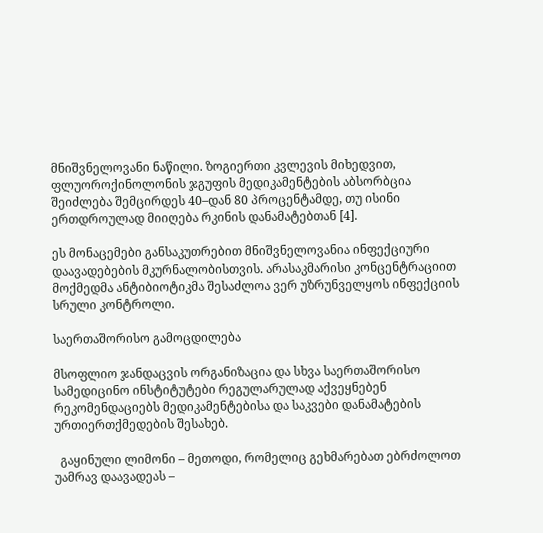მნიშვნელოვანი ნაწილი. ზოგიერთი კვლევის მიხედვით, ფლუოროქინოლონის ჯგუფის მედიკამენტების აბსორბცია შეიძლება შემცირდეს 40–დან 80 პროცენტამდე, თუ ისინი ერთდროულად მიიღება რკინის დანამატებთან [4].

ეს მონაცემები განსაკუთრებით მნიშვნელოვანია ინფექციური დაავადებების მკურნალობისთვის. არასაკმარისი კონცენტრაციით მოქმედმა ანტიბიოტიკმა შესაძლოა ვერ უზრუნველყოს ინფექციის სრული კონტროლი.

საერთაშორისო გამოცდილება

მსოფლიო ჯანდაცვის ორგანიზაცია და სხვა საერთაშორისო სამედიცინო ინსტიტუტები რეგულარულად აქვეყნებენ რეკომენდაციებს მედიკამენტებისა და საკვები დანამატების ურთიერთქმედების შესახებ.

  გაყინული ლიმონი – მეთოდი, რომელიც გეხმარებათ ებრძოლოთ უამრავ დაავადეას –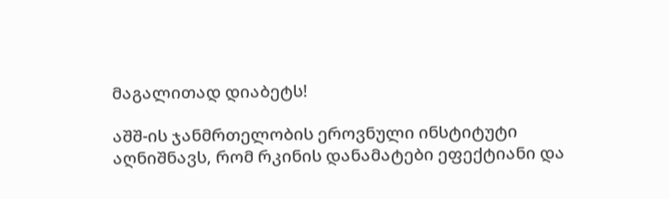მაგალითად დიაბეტს!

აშშ-ის ჯანმრთელობის ეროვნული ინსტიტუტი აღნიშნავს, რომ რკინის დანამატები ეფექტიანი და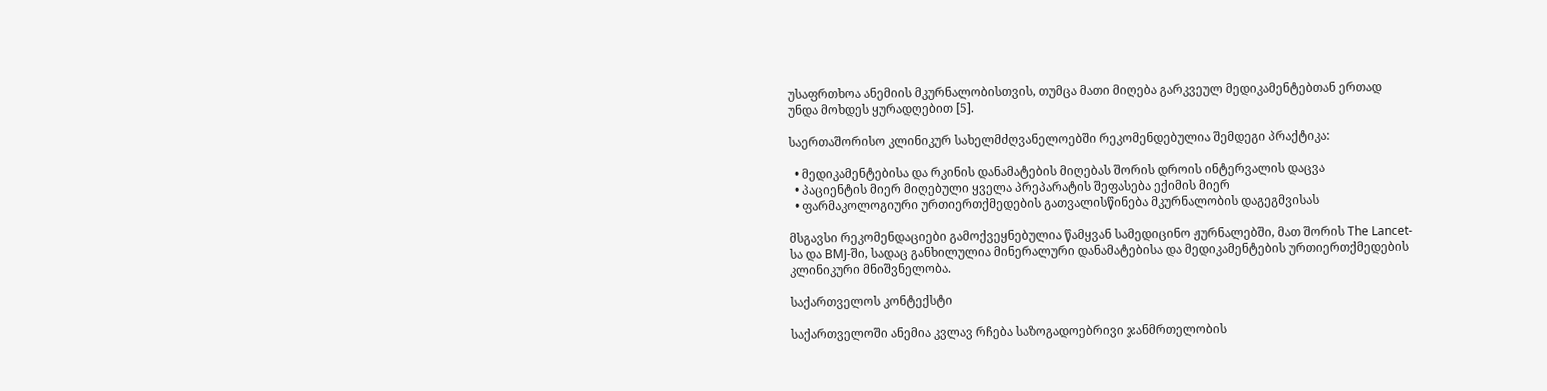უსაფრთხოა ანემიის მკურნალობისთვის, თუმცა მათი მიღება გარკვეულ მედიკამენტებთან ერთად უნდა მოხდეს ყურადღებით [5].

საერთაშორისო კლინიკურ სახელმძღვანელოებში რეკომენდებულია შემდეგი პრაქტიკა:

  • მედიკამენტებისა და რკინის დანამატების მიღებას შორის დროის ინტერვალის დაცვა
  • პაციენტის მიერ მიღებული ყველა პრეპარატის შეფასება ექიმის მიერ
  • ფარმაკოლოგიური ურთიერთქმედების გათვალისწინება მკურნალობის დაგეგმვისას

მსგავსი რეკომენდაციები გამოქვეყნებულია წამყვან სამედიცინო ჟურნალებში, მათ შორის The Lancet-სა და BMJ-ში, სადაც განხილულია მინერალური დანამატებისა და მედიკამენტების ურთიერთქმედების კლინიკური მნიშვნელობა.

საქართველოს კონტექსტი

საქართველოში ანემია კვლავ რჩება საზოგადოებრივი ჯანმრთელობის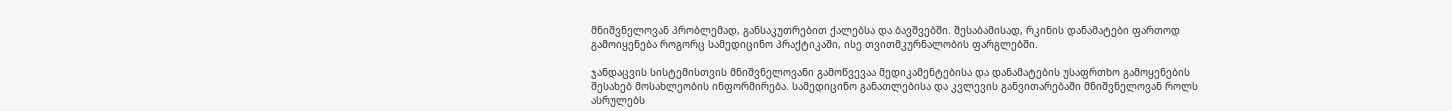მნიშვნელოვან პრობლემად, განსაკუთრებით ქალებსა და ბავშვებში. შესაბამისად, რკინის დანამატები ფართოდ გამოიყენება როგორც სამედიცინო პრაქტიკაში, ისე თვითმკურნალობის ფარგლებში.

ჯანდაცვის სისტემისთვის მნიშვნელოვანი გამოწვევაა მედიკამენტებისა და დანამატების უსაფრთხო გამოყენების შესახებ მოსახლეობის ინფორმირება. სამედიცინო განათლებისა და კვლევის განვითარებაში მნიშვნელოვან როლს ასრულებს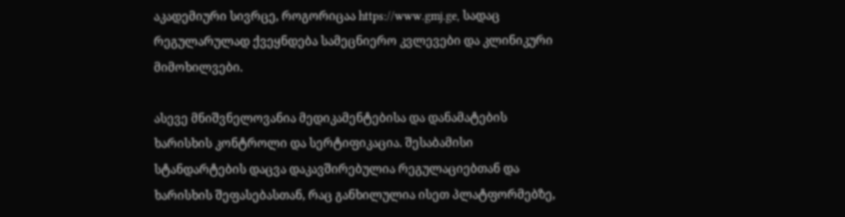აკადემიური სივრცე, როგორიცაა https://www.gmj.ge, სადაც რეგულარულად ქვეყნდება სამეცნიერო კვლევები და კლინიკური მიმოხილვები.

ასევე მნიშვნელოვანია მედიკამენტებისა და დანამატების ხარისხის კონტროლი და სერტიფიკაცია. შესაბამისი სტანდარტების დაცვა დაკავშირებულია რეგულაციებთან და ხარისხის შეფასებასთან, რაც განხილულია ისეთ პლატფორმებზე,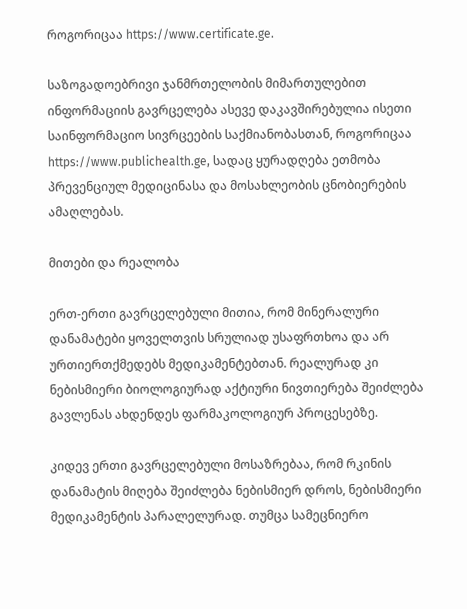როგორიცაა https://www.certificate.ge.

საზოგადოებრივი ჯანმრთელობის მიმართულებით ინფორმაციის გავრცელება ასევე დაკავშირებულია ისეთი საინფორმაციო სივრცეების საქმიანობასთან, როგორიცაა https://www.publichealth.ge, სადაც ყურადღება ეთმობა პრევენციულ მედიცინასა და მოსახლეობის ცნობიერების ამაღლებას.

მითები და რეალობა

ერთ-ერთი გავრცელებული მითია, რომ მინერალური დანამატები ყოველთვის სრულიად უსაფრთხოა და არ ურთიერთქმედებს მედიკამენტებთან. რეალურად კი ნებისმიერი ბიოლოგიურად აქტიური ნივთიერება შეიძლება გავლენას ახდენდეს ფარმაკოლოგიურ პროცესებზე.

კიდევ ერთი გავრცელებული მოსაზრებაა, რომ რკინის დანამატის მიღება შეიძლება ნებისმიერ დროს, ნებისმიერი მედიკამენტის პარალელურად. თუმცა სამეცნიერო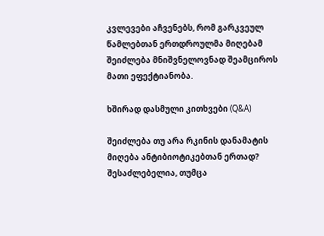კვლევები აჩვენებს, რომ გარკვეულ წამლებთან ერთდროულმა მიღებამ შეიძლება მნიშვნელოვნად შეამციროს მათი ეფექტიანობა.

ხშირად დასმული კითხვები (Q&A)

შეიძლება თუ არა რკინის დანამატის მიღება ანტიბიოტიკებთან ერთად?
შესაძლებელია, თუმცა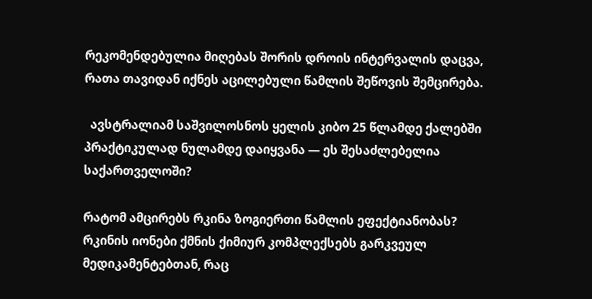რეკომენდებულია მიღებას შორის დროის ინტერვალის დაცვა, რათა თავიდან იქნეს აცილებული წამლის შეწოვის შემცირება.

  ავსტრალიამ საშვილოსნოს ყელის კიბო 25 წლამდე ქალებში პრაქტიკულად ნულამდე დაიყვანა — ეს შესაძლებელია საქართველოში?

რატომ ამცირებს რკინა ზოგიერთი წამლის ეფექტიანობას?
რკინის იონები ქმნის ქიმიურ კომპლექსებს გარკვეულ მედიკამენტებთან, რაც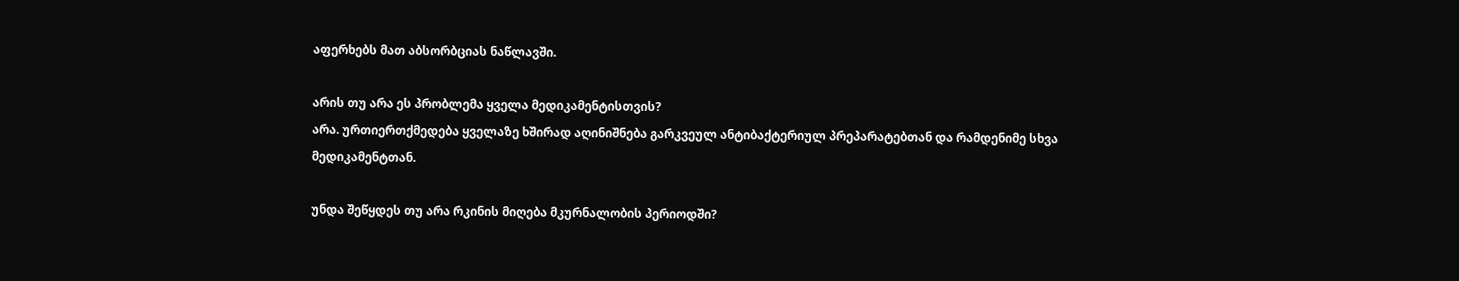აფერხებს მათ აბსორბციას ნაწლავში.

არის თუ არა ეს პრობლემა ყველა მედიკამენტისთვის?
არა. ურთიერთქმედება ყველაზე ხშირად აღინიშნება გარკვეულ ანტიბაქტერიულ პრეპარატებთან და რამდენიმე სხვა მედიკამენტთან.

უნდა შეწყდეს თუ არა რკინის მიღება მკურნალობის პერიოდში?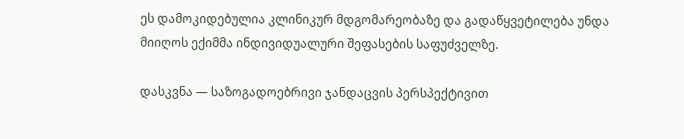ეს დამოკიდებულია კლინიკურ მდგომარეობაზე და გადაწყვეტილება უნდა მიიღოს ექიმმა ინდივიდუალური შეფასების საფუძველზე.

დასკვნა — საზოგადოებრივი ჯანდაცვის პერსპექტივით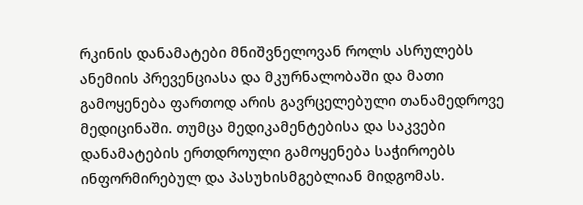რკინის დანამატები მნიშვნელოვან როლს ასრულებს ანემიის პრევენციასა და მკურნალობაში და მათი გამოყენება ფართოდ არის გავრცელებული თანამედროვე მედიცინაში. თუმცა მედიკამენტებისა და საკვები დანამატების ერთდროული გამოყენება საჭიროებს ინფორმირებულ და პასუხისმგებლიან მიდგომას.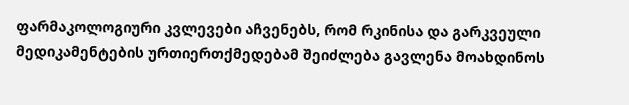ფარმაკოლოგიური კვლევები აჩვენებს, რომ რკინისა და გარკვეული მედიკამენტების ურთიერთქმედებამ შეიძლება გავლენა მოახდინოს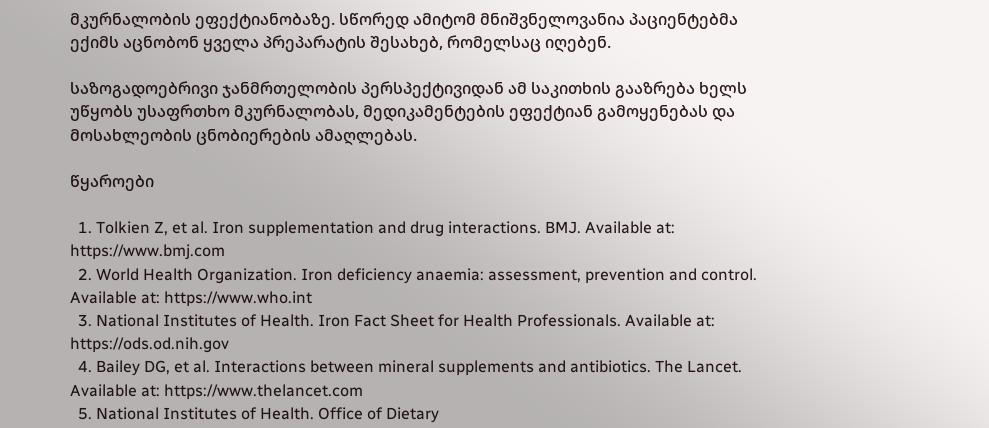მკურნალობის ეფექტიანობაზე. სწორედ ამიტომ მნიშვნელოვანია პაციენტებმა ექიმს აცნობონ ყველა პრეპარატის შესახებ, რომელსაც იღებენ.

საზოგადოებრივი ჯანმრთელობის პერსპექტივიდან ამ საკითხის გააზრება ხელს უწყობს უსაფრთხო მკურნალობას, მედიკამენტების ეფექტიან გამოყენებას და მოსახლეობის ცნობიერების ამაღლებას.

წყაროები

  1. Tolkien Z, et al. Iron supplementation and drug interactions. BMJ. Available at: https://www.bmj.com
  2. World Health Organization. Iron deficiency anaemia: assessment, prevention and control. Available at: https://www.who.int
  3. National Institutes of Health. Iron Fact Sheet for Health Professionals. Available at: https://ods.od.nih.gov
  4. Bailey DG, et al. Interactions between mineral supplements and antibiotics. The Lancet. Available at: https://www.thelancet.com
  5. National Institutes of Health. Office of Dietary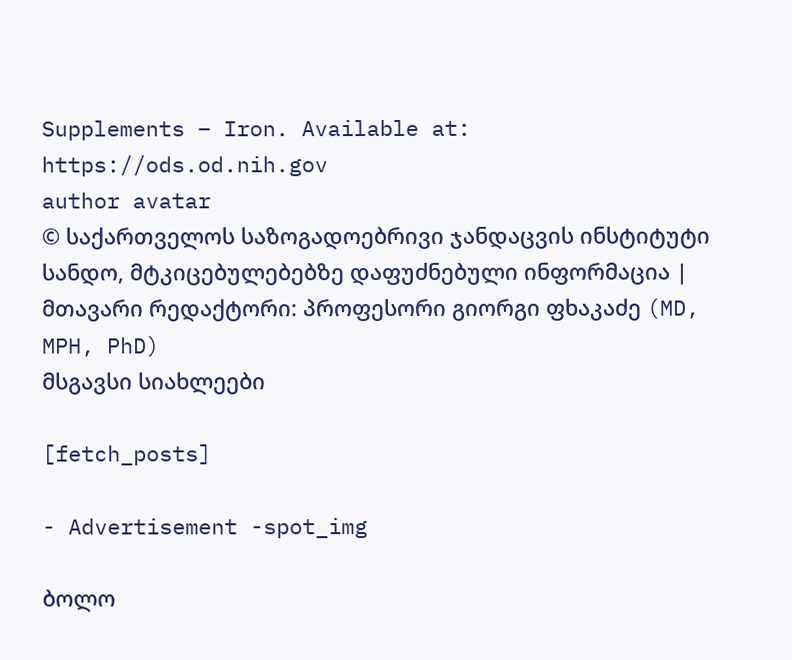Supplements – Iron. Available at: https://ods.od.nih.gov
author avatar
© საქართველოს საზოგადოებრივი ჯანდაცვის ინსტიტუტი
სანდო, მტკიცებულებებზე დაფუძნებული ინფორმაცია | მთავარი რედაქტორი: პროფესორი გიორგი ფხაკაძე (MD, MPH, PhD)
მსგავსი სიახლეები

[fetch_posts]

- Advertisement -spot_img

ბოლო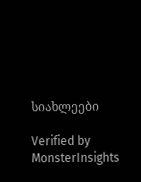სიახლეები

Verified by MonsterInsights